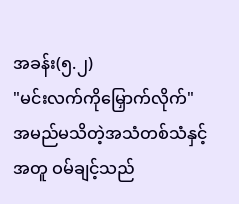အခန်း(၅.၂)
"မင်းလက်ကိုမြှောက်လိုက်"
အမည်မသိတဲ့အသံတစ်သံနှင့်အတူ ဝမ်ချင့်သည်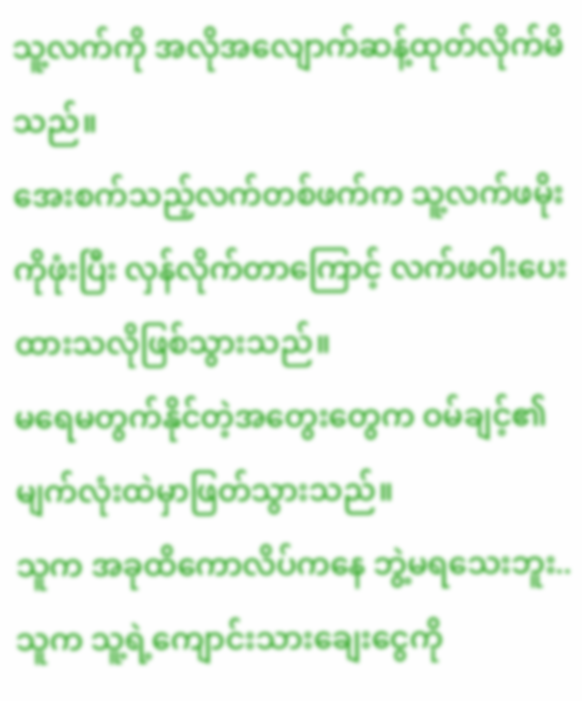သူ့လက်ကို အလိုအလျောက်ဆန့်ထုတ်လိုက်မိသည်။
အေးစက်သည့်လက်တစ်ဖက်က သူ့လက်ဖမိုးကိုဖုံးပြီး လှန်လိုက်တာကြောင့် လက်ဖဝါးပေးထားသလိုဖြစ်သွားသည်။
မရေမတွက်နိုင်တဲ့အတွေးတွေက ဝမ်ချင့်၏မျက်လုံးထဲမှာဖြတ်သွားသည်။
သူက အခုထိကောလိပ်ကနေ ဘွဲ့မရသေးဘူး..
သူက သူ့ရဲ့ကျောင်းသားချေးငွေကို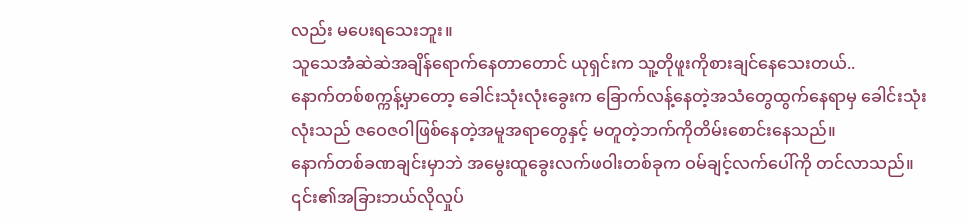လည်း မပေးရသေးဘူး။
သူသေအံဆဲဆဲအချိန်ရောက်နေတာတောင် ယုရှင်းက သူ့တိုဖူးကိုစားချင်နေသေးတယ်..
နောက်တစ်စက္ကန့်မှာတော့ ခေါင်းသုံးလုံးခွေးက ခြောက်လန့်နေတဲ့အသံတွေထွက်နေရာမှ ခေါင်းသုံးလုံးသည် ဇဝေဇဝါဖြစ်နေတဲ့အမူအရာတွေနှင့် မတူတဲ့ဘက်ကိုတိမ်းစောင်းနေသည်။
နောက်တစ်ခဏချင်းမှာဘဲ အမွေးထူခွေးလက်ဖဝါးတစ်ခုက ဝမ်ချင့်လက်ပေါ်ကို တင်လာသည်။
၎င်း၏အခြားဘယ်လိုလှုပ်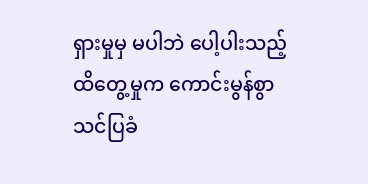ရှားမှုမှ မပါဘဲ ပေါ့ပါးသည့်ထိတွေ့မှုက ကောင်းမွန်စွာသင်ပြခံ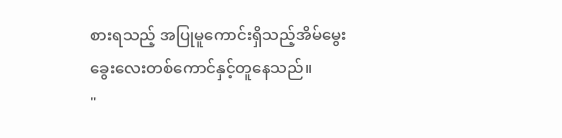စားရသည့် အပြုမူကောင်းရှိသည့်အိမ်မွေးခွေးလေးတစ်ကောင်နှင့်တူနေသည်။
"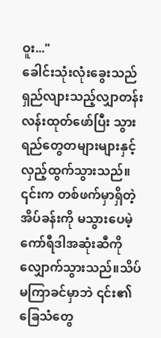ဝူး..."
ခေါင်းသုံးလုံးခွေးသည် ရှည်လျားသည့်လျှာတန်းလန်းထုတ်ဖော်ပြီး သွားရည်တွေတများများနှင့် လှည့်ထွက်သွားသည်။
၎င်းက တစ်ဖက်မှာရှိတဲ့အိပ်ခန်းကို မသွားပေမဲ့ ကော်ရီဒါအဆုံးဆီကို လျှောက်သွားသည်။သိပ်မကြာခင်မှာဘဲ ၎င်း၏ခြေသံတွေ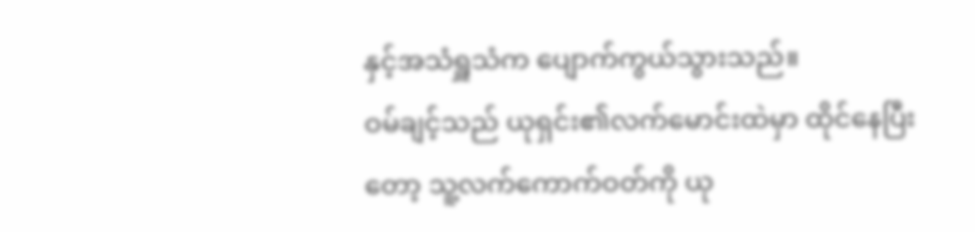နှင့်အသံရှူသံက ပျောက်ကွယ်သွားသည်။
ဝမ်ချင့်သည် ယုရှင်း၏လက်မောင်းထဲမှာ ထိုင်နေပြီးတော့ သူ့လက်ကောက်ဝတ်ကို ယု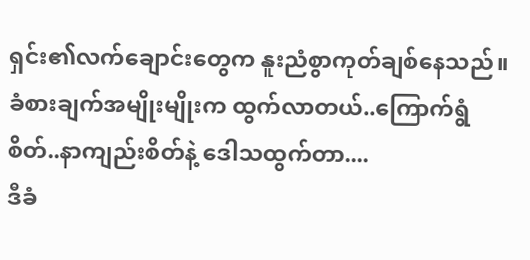ရှင်း၏လက်ချောင်းတွေက နူးညံစွာကုတ်ချစ်နေသည်။
ခံစားချက်အမျိုးမျိုးက ထွက်လာတယ်..ကြောက်ရွံစိတ်..နာကျည်းစိတ်နဲ့ ဒေါသထွက်တာ....
ဒီခံ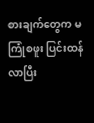စားချက်တွေက မကြုံစဖူး ပြင်းထန်လာပြီး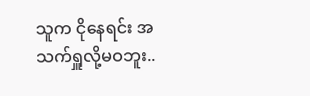သူက ငိုနေရင်း အသက်ရှူလို့မဝဘူး..